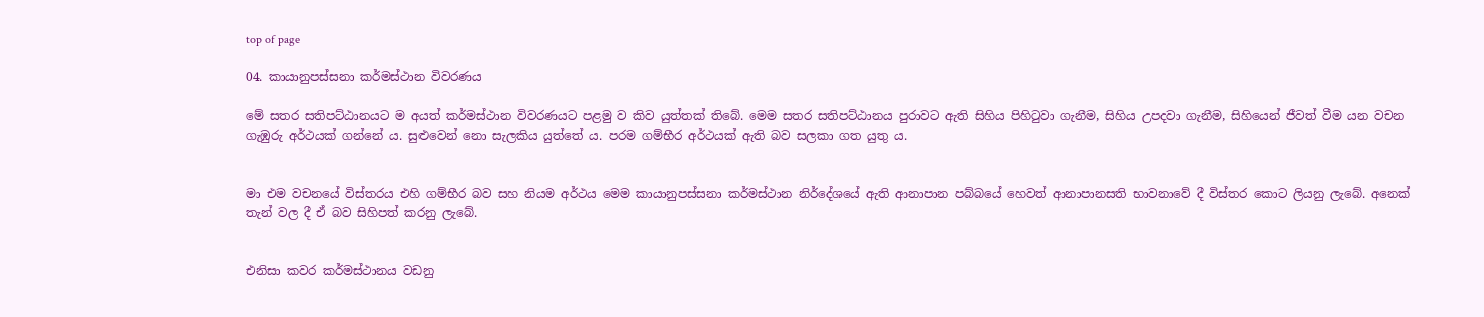top of page

04. කායානුපස්සනා කර්මස්ථාන විවරණය

මේ සතර සතිපට්ඨානයට ම අයත් කර්මස්ථාන විවරණයට පළමු ව කිව යුත්තක් තිබේ. මෙම සතර සතිපට්ඨානය පුරාවට ඇති සිහිය පිහිටුවා ගැනීම, සිහිය උපදවා ගැනීම, සිහියෙන් ජීවත් වීම යන වචන ගැඹුරු අර්ථයක් ගන්නේ ය. සුළුවෙන් නො සැලකිය යුත්තේ ය. පරම ගම්භීර අර්ථයක් ඇති බව සලකා ගත යුතු ය.


මා එම වචනයේ විස්තරය එහි ගම්භීර බව සහ නියම අර්ථය මෙම කායානුපස්සනා කර්මස්ථාන නිර්දේශයේ ඇති ආනාපාන පබ්බයේ හෙවත් ආනාපානසති භාවනාවේ දී විස්තර කොට ලියනු ලැබේ. අනෙක් තැන් වල දී ඒ බව සිහිපත් කරනු ලැබේ.


එනිසා කවර කර්මස්ථානය වඩනු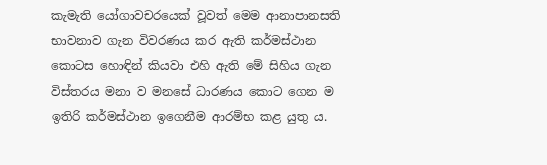කැමැති යෝගාවචරයෙක් වූවත් මෙම ආනාපානසති භාවනාව ගැන විවරණය කර ඇති කර්මස්ථාන කොටස හොඳින් කියවා එහි ඇති මේ සිහිය ගැන විස්තරය මනා ව මනසේ ධාරණය කොට ගෙන ම ඉතිරි කර්මස්ථාන ඉගෙනීම ආරම්භ කළ යුතු ය.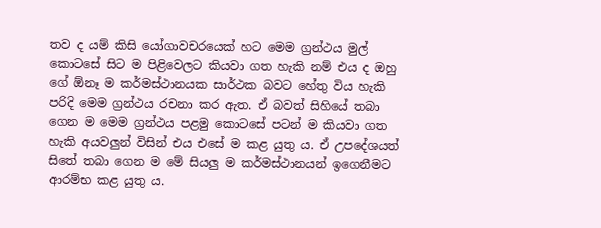තව ද යම් කිසි යෝගාවචරයෙක් හට මෙම ග්‍රන්ථය මුල් කොටසේ සිට ම පිළිවෙලට කියවා ගත හැකි නම් එය ද ඔහු ගේ ඕනෑ ම කර්මස්ථානයක සාර්ථක බවට හේතු විය හැකි පරිදි මෙම ග්‍රන්ථය රචනා කර ඇත. ඒ බවත් සිහියේ තබා ගෙන ම මෙම ග්‍රන්ථය පළමු කොටසේ පටන් ම කියවා ගත හැකි අයවලුන් විසින් එය එසේ ම කළ යුතු ය. ඒ උපදේශයත් සිතේ තබා ගෙන ම මේ සියලු ම කර්මස්ථානයන් ඉගෙනීමට ආරම්භ කළ යුතු ය.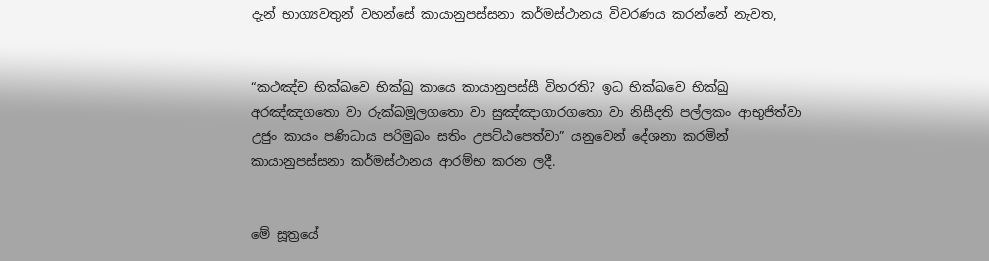දැන් භාග්‍යවතුන් වහන්සේ කායානුපස්සනා කර්මස්ථානය විවරණය කරන්නේ නැවත,


“කථඤ්ච භික්ඛවෙ භික්ඛු කායෙ කායානුපස්සී විහරති? ඉධ භික්ඛවෙ භික්ඛු අරඤ්ඤගතො වා රුක්ඛමූලගතො වා සුඤ්ඤාගාරගතො වා නිසීදති පල්ලකං ආභුජිත්වා උජුං කායං පණිධාය පරිමුඛං සතිං උපට්ඨපෙත්වා” යනුවෙන් දේශනා කරමින් කායානුපස්සනා කර්මස්ථානය ආරම්භ කරන ලදී.


මේ සූත්‍රයේ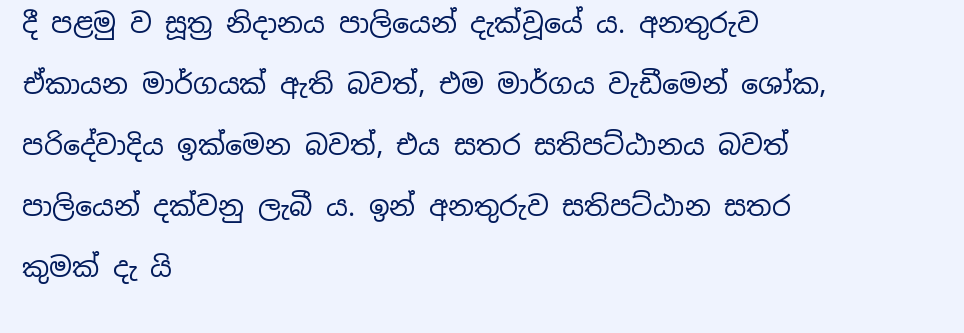දී පළමු ව සූත්‍ර නිදානය පාලියෙන් දැක්වූයේ ය. අනතුරුව ඒකායන මාර්ගයක් ඇති බවත්, එම මාර්ගය වැඩීමෙන් ශෝක, පරිදේවාදිය ඉක්මෙන බවත්, එය සතර සතිපට්ඨානය බවත් පාලියෙන් දක්වනු ලැබී ය. ඉන් අනතුරුව සතිපට්ඨාන සතර කුමක් දැ යි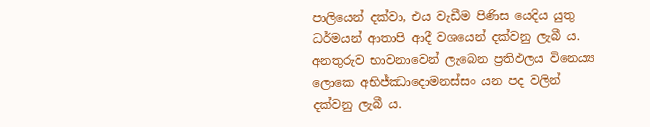පාලියෙන් දක්වා, එය වැඩීම පිණිස යෙදිය යුතු ධර්මයන් ආතාපි ආදී වශයෙන් දක්වනු ලැබී ය. අනතුරුව භාවනාවෙන් ලැබෙන ප්‍රතිඵලය විනෙය්‍ය ලොකෙ අභිජ්ඣාදොමනස්සං යන පද වලින් දක්වනු ලැබී ය.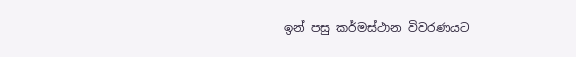ඉන් පසු කර්මස්ථාන විවරණයට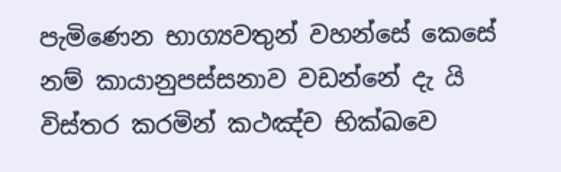පැමිණෙන භාග්‍යවතුන් වහන්සේ කෙසේ නම් කායානුපස්සනාව වඩන්නේ දැ යි විස්තර කරමින් කථඤ්ච භික්ඛවෙ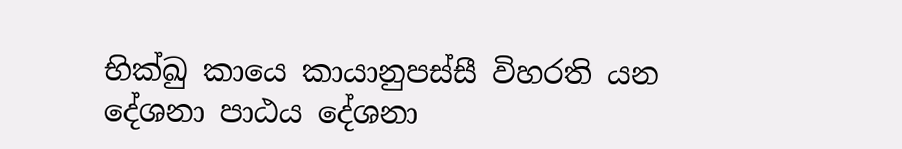භික්ඛු කායෙ කායානුපස්සී විහරති යන දේශනා පාඨය දේශනා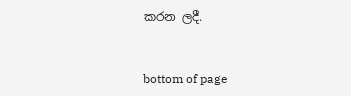කරන ලදී.


bottom of page